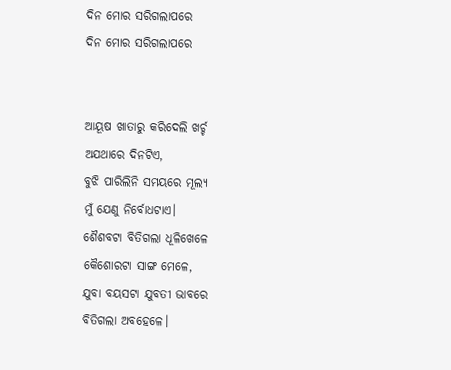ଦିନ ମୋର ସରିଗଲାପରେ
ଦିନ ମୋର ସରିଗଲାପରେ


ଆୟୂଷ ଖାତାରୁ କରିଦେଲି ଖର୍ଚ୍ଚ
ଅଯଥାରେ ଦିନଟିଏ,
ବୁଝି ପାରିଲିନି ସମୟରେ ମୂଲ୍ଯ
ମୁଁ ଯେଣୁ ନିର୍ବୋଧଟାଏ।
ଶୈଶବଟା ବିତିଗଲା ଧୂଳିଖେଳେ
କୈଶୋରଟା ସାଙ୍ଗ ମେଳେ,
ଯୁବା ବୟସଟା ଯୁବତୀ ଭାବରେ
ବିତିଗଲା ଅବହେଳେ।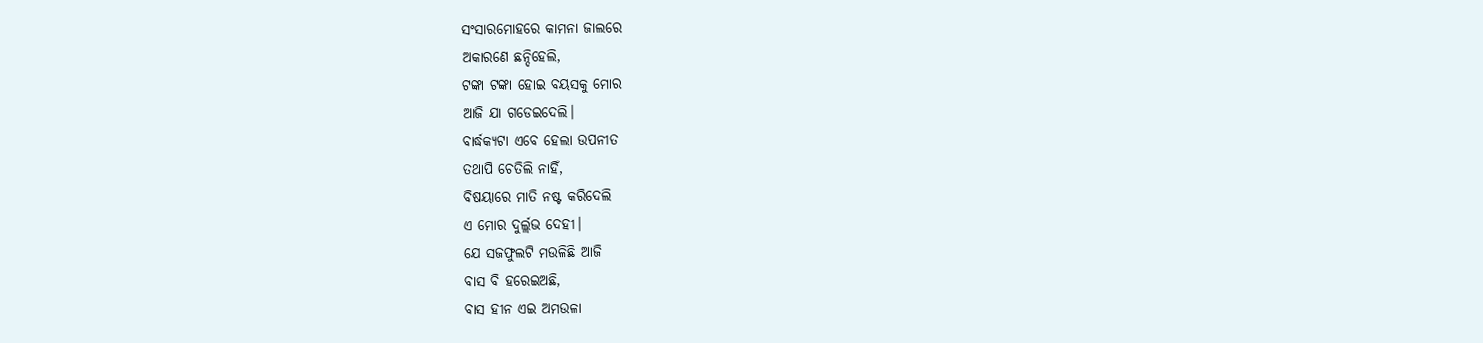ସଂସାରମୋହରେ କାମନା ଜାଲରେ
ଅକାରଣେ ଛନ୍ଦିହେଲି,
ଟଙ୍କା ଟଙ୍କା ହୋଇ ବୟସକୁ ମୋର
ଆଜି ଯା ଗଡେଇଦେଲି।
ବାର୍ଦ୍ଧକ୍ୟଟା ଏବେ ହେଲା ଉପନୀତ
ତଥାପି ଚେତିଲି ନାହିଁ,
ବିଷୟାରେ ମାତି ନଷ୍ଟ କରିଦେଲି
ଏ ମୋର ଦୁର୍ଲ୍ଲଭ ଦେହୀ।
ଯେ ସଜଫୁଲଟି ମଉଳିଛି ଆଜି
ବାସ ବି ହରେଇଅଛି,
ବାସ ହୀନ ଏଇ ଅମଉଳା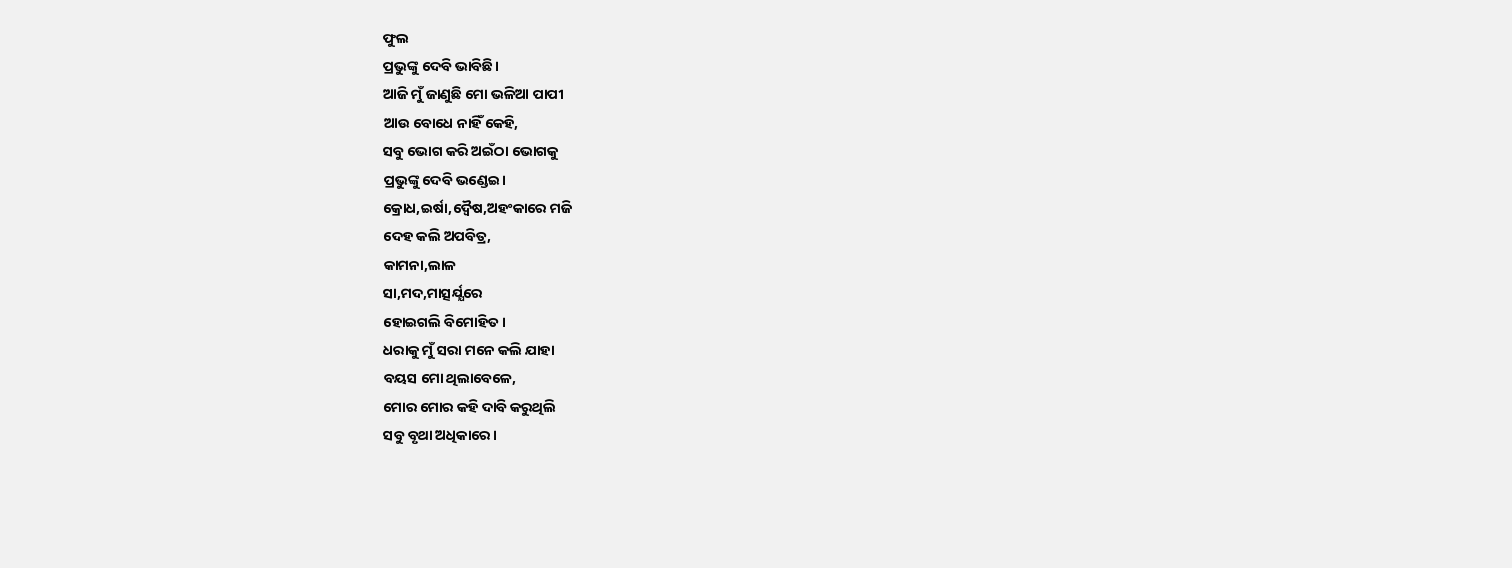ଫୁଲ
ପ୍ରଭୁଙ୍କୁ ଦେବି ଭାବିଛି।
ଆଜି ମୁଁ ଜାଣୁଛି ମୋ ଭଳିଆ ପାପୀ
ଆଉ ବୋଧେ ନାହିଁ କେହି,
ସବୁ ଭୋଗ କରି ଅଇଁଠା ଭୋଗକୁ
ପ୍ରଭୁଙ୍କୁ ଦେବି ଭଣ୍ଡେଇ।
କ୍ରୋଧ,ଇର୍ଷା,ଦ୍ଵୈଷ,ଅହଂକାରେ ମଜି
ଦେହ କଲି ଅପବିତ୍ର,
କାମନା,ଲାଳ
ସା,ମଦ,ମାତ୍ସର୍ଯ୍ଯରେ
ହୋଇଗଲି ବିମୋହିତ।
ଧରାକୁ ମୁଁ ସରା ମନେ କଲି ଯାହା
ବୟସ ମୋ ଥିଲାବେଳେ,
ମୋର ମୋର କହି ଦାବି କରୁଥିଲି
ସବୁ ବୃଥା ଅଧିକାରେ।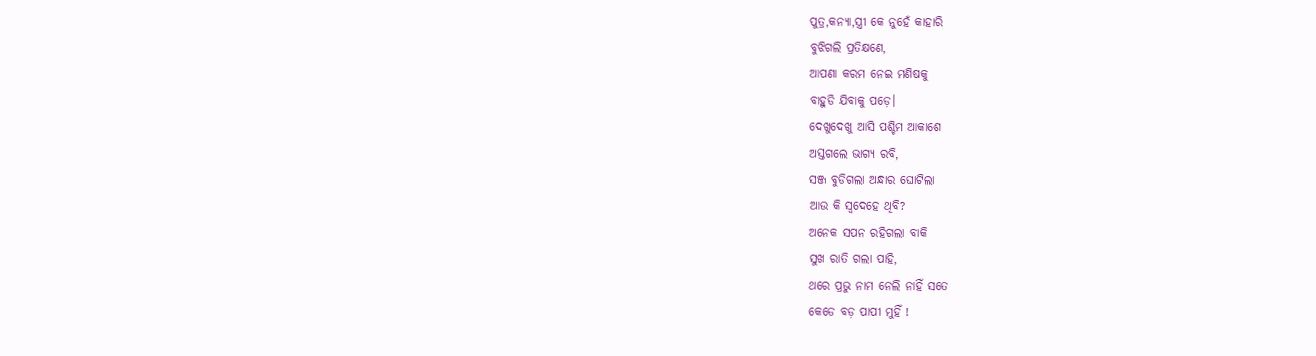ପୁତ୍ର,କନ୍ୟା,ସ୍ତ୍ରୀ କେ ନୁହେଁ କାହାରି
ବୁଝିଗଲି ପ୍ରତିକ୍ଷଣେ,
ଆପଣା କରମ ନେଇ ମଣିଷକୁ
ବାହୁଡି ଯିବାକୁ ପଡ଼େ।
ଦେଖୁଦେଖୁ ଆସି ପଶ୍ଚିମ ଆକାଶେ
ଅସ୍ତଗଲେ ଭାଗ୍ୟ ରବି,
ସଞ୍ଜ ବୁଡିଗଲା ଅନ୍ଧାର ଘୋଟିଲା
ଆଉ କି ସ୍ଵଦେହେ ଥିବି?
ଅନେକ ସପନ ରହିଗଲା ବାକି
ସୁଖ ରାତି ଗଲା ପାହି,
ଥରେ ପ୍ରଭୁ ନାମ ନେଲି ନାହିଁ ସତେ
କେଡେ ବଡ଼ ପାପୀ ମୁହିଁ !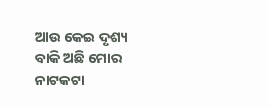ଆଉ କେଇ ଦୃଶ୍ୟ ବାକି ଅଛି ମୋର
ନାଟକଟା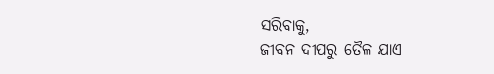ସରିବାକୁ,
ଜୀବନ ଦୀପରୁ ତୈଳ ଯାଏ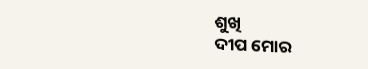ଶୁଖି
ଦୀପ ମୋର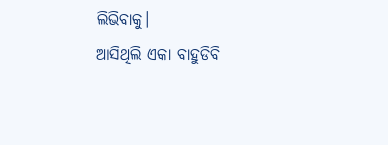ଲିଭିବାକୁ।
ଆସିଥିଲି ଏକା ବାହୁଡିବି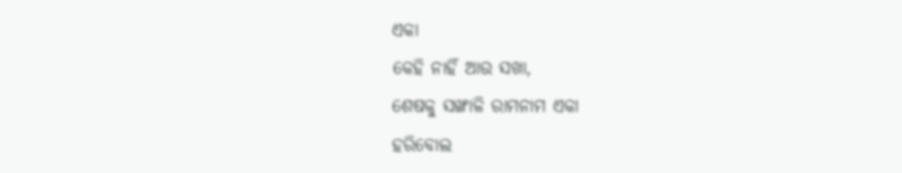ଏକା
କେହି ନାହିଁ ଆଉ ସଖା,
ଶେଷକୁ ସଙ୍ଖାଳି ରାମନାମ ଏକା
ହରିବୋଲ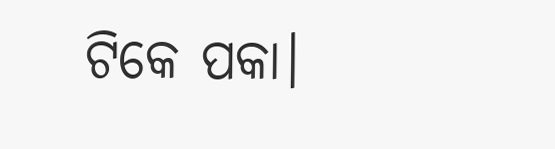ଟିକେ ପକା।